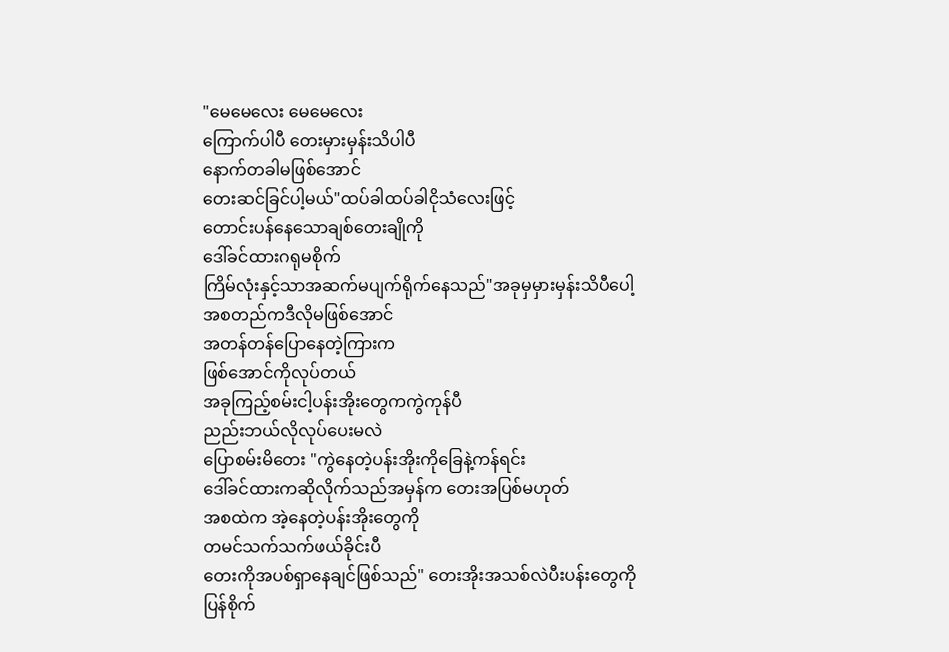"မေမေလေး မေမေလေး
ကြောက်ပါပီ တေးမှားမှန်းသိပါပီ
နောက်တခါမဖြစ်အောင်
တေးဆင်ခြင်ပါ့မယ်"ထပ်ခါထပ်ခါငိုသံလေးဖြင့်
တောင်းပန်နေသောချစ်တေးချိုကို
ဒေါ်ခင်ထားဂရုမစိုက်
ကြိမ်လုံးနှင့်သာအဆက်မပျက်ရိုက်နေသည်"အခုမှမှားမှန်းသိပီပေါ့
အစတည်ကဒီလိုမဖြစ်အောင်
အတန်တန်ပြောနေတဲ့ကြားက
ဖြစ်အောင်ကိုလုပ်တယ်
အခုကြည့်စမ်းငါ့ပန်းအိုးတွေကကွဲကုန်ပီ
ညည်းဘယ်လိုလုပ်ပေးမလဲ
ပြောစမ်းမိတေး "ကွဲနေတဲ့ပန်းအိုးကိုခြေနဲ့ကန်ရင်း
ဒေါ်ခင်ထားကဆိုလိုက်သည်အမှန်က တေးအပြစ်မဟုတ်
အစထဲက အဲ့နေတဲ့ပန်းအိုးတွေကို
တမင်သက်သက်ဖယ်ခိုင်းပီ
တေးကိုအပစ်ရှာနေချင်ဖြစ်သည်" တေးအိုးအသစ်လဲပီးပန်းတွေကို
ပြန်စိုက်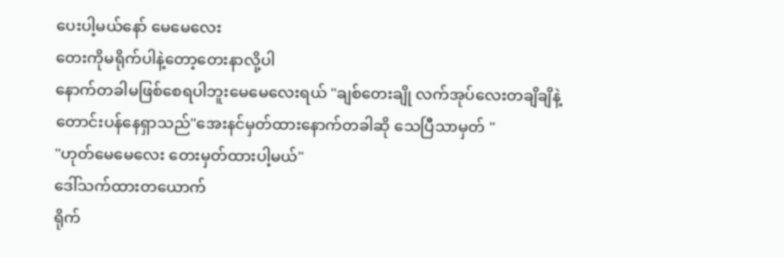ပေးပါ့မယ်နော် မေမေလေး
တေးကိုမရိုက်ပါနဲ့တော့တေးနာလို့ပါ
နောက်တခါမဖြစ်စေရပါဘူးမေမေလေးရယ် "ချစ်တေးချို လက်အုပ်လေးတချိချိနဲ့
တောင်းပန်နေရှာသည်"အေးနင်မှတ်ထားနောက်တခါဆို သေပြီသာမှတ် "
"ဟုတ်မေမေလေး တေးမှတ်ထားပါ့မယ်"
ဒေါ်သက်ထားတယောက်
ရိုက်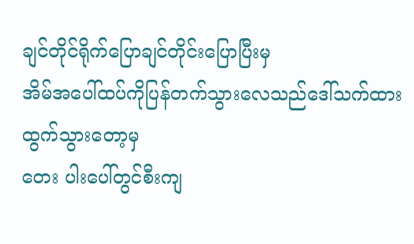ချင်တိုင်ရိုက်ပြောချင်တိုင်းပြောပြီးမှ
အိမ်အပေါ်ထပ်ကိုပြန်တက်သွားလေသည်ဒေါ်သက်ထားထွက်သွားတော့မှ
တေး ပါးပေါ်တွင်စီးကျ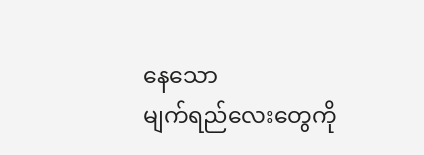နေသော
မျက်ရည်လေးတွေကို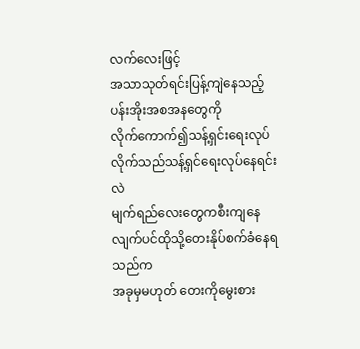လက်လေးဖြင့်
အသာသုတ်ရင်းပြန့်ကျဲနေသည့်
ပန်းအိုးအစအနတွေကို
လိုက်ကောက်၍သန့်ရှင်းရေးလုပ်လိုက်သည်သန့်ရှင်ရေးလုပ်နေရင်းလဲ
မျက်ရည်လေးတွေကစီးကျနေလျက်ပင်ထိုသို့တေးနိုပ်စက်ခံနေရသည်က
အခုမှမဟုတ် တေးကိုမွေးစား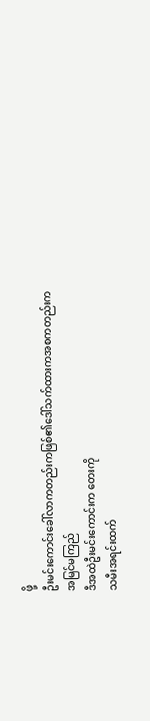ဖို့
ဦးမင်းကောင်းခေါ်လာကတည်းကဖြစ်၏ဒေါ်သက်ထားကအစကတည်းက
အမြင်မကြည်
ဒီအထဲဦးမင်းကောင်းက တေးကို
သမီးအရင်းထက်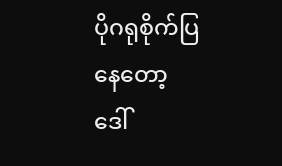ပိုဂရုစိုက်ပြနေတော့
ဒေါ်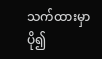သက်ထားမှာပို၍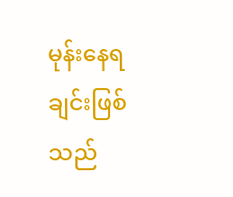မုန်းနေရချင်းဖြစ်သည်